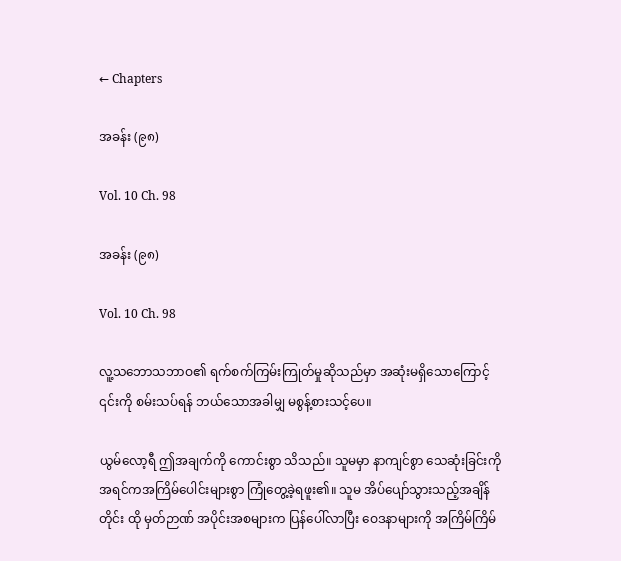← Chapters

အခန်း (၉၈)

Vol. 10 Ch. 98

အခန်း (၉၈)

Vol. 10 Ch. 98

လူ့သဘောသဘာဝ၏ ရက်စက်ကြမ်းကြုတ်မှုဆိုသည်မှာ အဆုံးမရှိသောကြောင့် ၎င်းကို စမ်းသပ်ရန် ဘယ်သောအခါမျှ မစွန့်စားသင့်ပေ။

ယွမ်လော့ရီ ဤအချက်ကို ကောင်းစွာ သိသည်။ သူမမှာ နာကျင်စွာ သေဆုံးခြင်းကို အရင်ကအကြိမ်ပေါင်းများစွာ ကြုံတွေ့ခဲ့ရဖူး၏။ သူမ အိပ်ပျော်သွားသည့်အချိန်တိုင်း ထို မှတ်ဉာဏ် အပိုင်းအစများက ပြန်ပေါ်လာပြီး ဝေဒနာများကို အကြိမ်ကြိမ်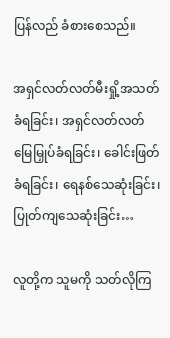ပြန်လည် ခံစားစေသည်။

အရှင်လတ်လတ်မီးရှို့အသတ်ခံရခြင်း၊ အရှင်လတ်လတ် မြေမြှုပ်ခံရခြင်း၊ ခေါင်းဖြတ်ခံရခြင်း၊ ရေနစ်သေဆုံးခြင်း၊ ပြုတ်ကျသေဆုံးခြင်း…

လူတို့က သူမကို သတ်လိုကြ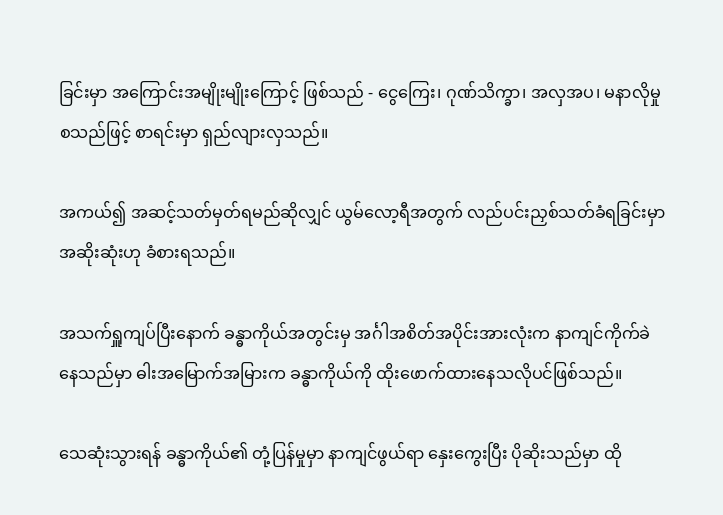ခြင်းမှာ အကြောင်းအမျိုးမျိုးကြောင့် ဖြစ်သည် - ငွေကြေး၊ ဂုဏ်သိက္ခာ၊ အလှအပ၊ မနာလိုမှု စသည်ဖြင့် စာရင်းမှာ ရှည်လျားလှသည်။

အကယ်၍ အဆင့်သတ်မှတ်ရမည်ဆိုလျှင် ယွမ်လော့ရီအတွက် လည်ပင်းညှစ်သတ်ခံရခြင်းမှာ အဆိုးဆုံးဟု ခံစားရသည်။

အသက်ရှူကျပ်ပြီးနောက် ခန္ဓာကိုယ်အတွင်းမှ အင်္ဂါအစိတ်အပိုင်းအားလုံးက နာကျင်ကိုက်ခဲနေသည်မှာ ဓါးအမြောက်အမြားက ခန္ဓာကိုယ်ကို ထိုးဖောက်ထားနေသလိုပင်ဖြစ်သည်။

သေဆုံးသွားရန် ခန္ဓာကိုယ်၏ တုံ့ပြန်မှုမှာ နာကျင်ဖွယ်ရာ နှေးကွေးပြီး ပိုဆိုးသည်မှာ ထို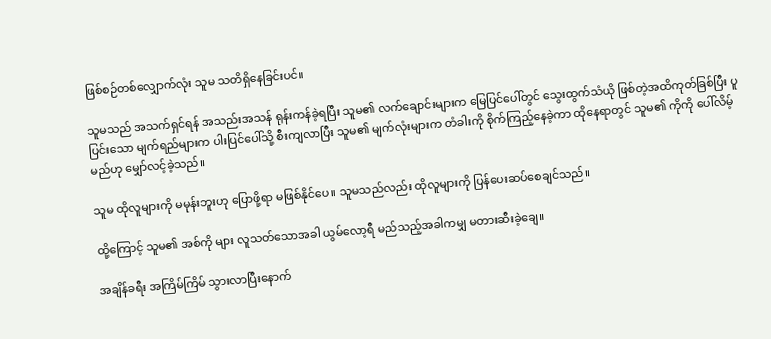ဖြစ်စဉ်တစ်လျှောက်လုံး သူမ သတိရှိနေခြင်းပင်။

သူမသည် အသက်ရှင်ရန် အသည်းအသန် ရုန်းကန်ခဲ့ရပြီး သူမ၏ လက်ချောင်းများက မြေပြင်ပေါ်တွင် သွေးထွက်သံယို ဖြစ်တဲ့အထိကုတ်ခြစ်ပြီး ပူပြင်းသော မျက်ရည်များက ပါးပြင်ပေါ်သို့ စီးကျလာပြီး သူမ၏ မျက်လုံးများက တံခါးကို စိုက်ကြည့်နေခဲ့ကာ ထိုနေရာတွင် သူမ၏ ကိုကို ပေါ်လိမ့်မည်ဟု မျှော်လင့်ခဲ့သည်။

သူမ ထိုလူများကို မမုန်းဘူးဟု ပြောဖို့ရာ မဖြစ်နိုင်ပေ။ သူမသည်လည်း ထိုလူများကို ပြန်ပေးဆပ်စေချင်သည်။

ထို့ကြောင့် သူမ၏ အစ်ကို များ လူသတ်သောအခါ ယွမ်လော့ရီ မည်သည့်အခါကမျှ မတားဆီးခဲ့ချေ။

အချိန်ခရီး အကြိမ်ကြိမ် သွားလာပြီးနောက်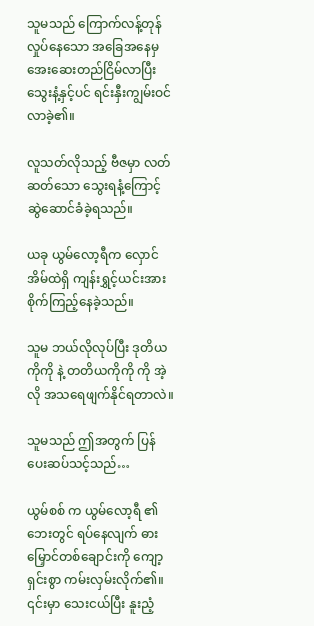သူမသည် ကြောက်လန့်တုန်လှုပ်နေသော အခြေအနေမှ အေးဆေးတည်ငြိမ်လာပြီး သွေးနံ့နှင့်ပင် ရင်းနှီးကျွမ်းဝင်လာခဲ့၏။

လူသတ်လိုသည့် ဗီဇမှာ လတ်ဆတ်သော သွေးရနံ့ကြောင့် ဆွဲဆောင်ခံခဲ့ရသည်။

ယခု ယွမ်လော့ရီက လှောင်အိမ်ထဲရှိ ကျန်းရွှင့်ယင်းအား စိုက်ကြည့်နေခဲ့သည်။

သူမ ဘယ်လိုလုပ်ပြီး ဒုတိယကိုကို နဲ့ တတိယကိုကို ကို အဲ့လို အသရေဖျက်နိုင်ရတာလဲ။

သူမသည် ဤအတွက် ပြန်ပေးဆပ်သင့်သည်…

ယွမ်စစ် က ယွမ်လော့ရီ ၏ ဘေးတွင် ရပ်နေလျက် ဓားမြှောင်တစ်ချောင်းကို ကျော့ရှင်းစွာ ကမ်းလှမ်းလိုက်၏။ ၎င်းမှာ သေးငယ်ပြီး နူးညံ့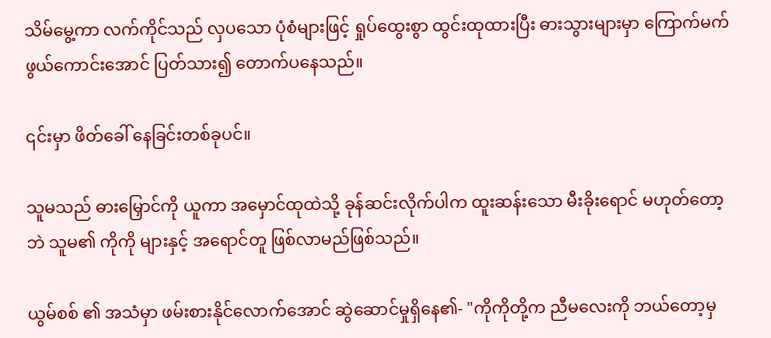သိမ်မွေ့ကာ လက်ကိုင်သည် လှပသော ပုံစံများဖြင့် ရှုပ်ထွေးစွာ ထွင်းထုထားပြီး ဓားသွားများမှာ ကြောက်မက်ဖွယ်ကောင်းအောင် ပြတ်သား၍ တောက်ပနေသည်။

၎င်းမှာ ဖိတ်ခေါ် နေခြင်းတစ်ခုပင်။

သူမသည် ဓားမြှောင်ကို ယူကာ အမှောင်ထုထဲသို့ ခုန်ဆင်းလိုက်ပါက ထူးဆန်းသော မီးခိုးရောင် မဟုတ်တော့ဘဲ သူမ၏ ကိုကို များနှင့် အရောင်တူ ဖြစ်လာမည်ဖြစ်သည်။

ယွမ်စစ် ၏ အသံမှာ ဖမ်းစားနိုင်လောက်အောင် ဆွဲဆောင်မှုရှိ‌နေ၏- "ကိုကိုတို့က ညီမလေးကို ဘယ်တော့မှ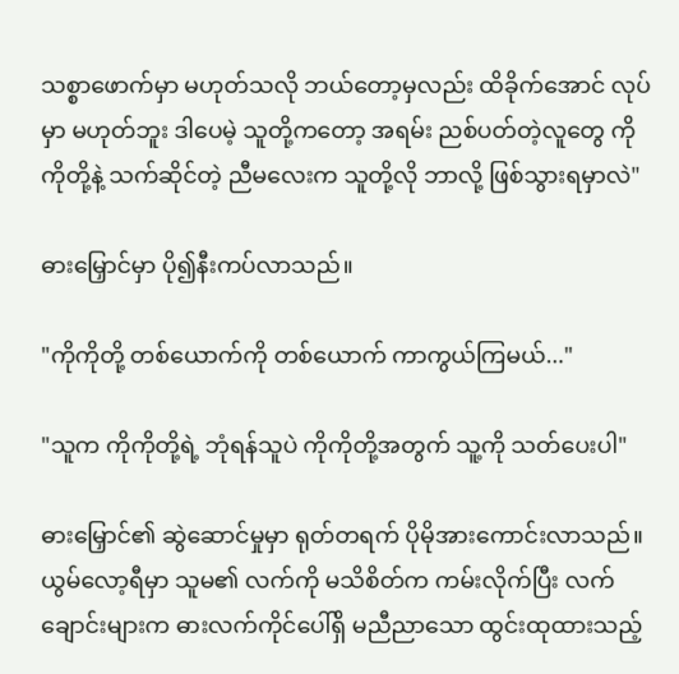သစ္စာဖောက်မှာ မဟုတ်သလို ဘယ်တော့မှလည်း ထိခိုက်အောင် လုပ်မှာ မဟုတ်ဘူး ဒါပေမဲ့ သူတို့ကတော့ အရမ်း ညစ်ပတ်တဲ့လူတွေ ကိုကိုတို့နဲ့ သက်ဆိုင်တဲ့ ညီမလေးက သူတို့လို ဘာလို့ ဖြစ်သွားရမှာလဲ"

ဓားမြှောင်မှာ ပို၍နီးကပ်လာသည်။

"ကိုကိုတို့ တစ်ယောက်ကို တစ်ယောက် ကာကွယ်ကြမယ်..."

"သူက ကိုကိုတို့ရဲ့ ဘုံရန်သူပဲ ကိုကိုတို့အတွက် သူ့ကို သတ်ပေးပါ"

ဓားမြှောင်၏ ဆွဲဆောင်မှုမှာ ရုတ်တရက် ပိုမိုအားကောင်းလာသည်။ ယွမ်လော့ရီမှာ သူမ၏ လက်ကို မသိစိတ်က ကမ်းလိုက်ပြီး လက်ချောင်းများက ဓားလက်ကိုင်ပေါ်ရှိ မညီညာသော ထွင်းထုထားသည့်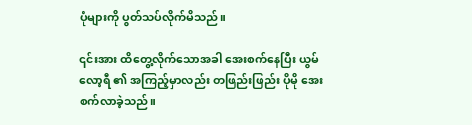ပုံများကို ပွတ်သပ်လိုက်မိသည်။

၎င်းအား ထိတွေ့လိုက်သောအခါ အေးစက်နေပြီး ယွမ်လော့ရီ ၏ အကြည့်မှာလည်း တဖြည်းဖြည်း ပိုမို အေးစက်လာခဲ့သည်။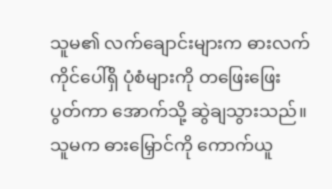သူမ၏ လက်ချောင်းများက ဓားလက်ကိုင်ပေါ်ရှိ ပုံစံများကို တဖြေးဖြေးပွတ်ကာ အောက်သို့ ဆွဲချသွားသည်။ သူမက ဓားမြှောင်ကို ကောက်ယူ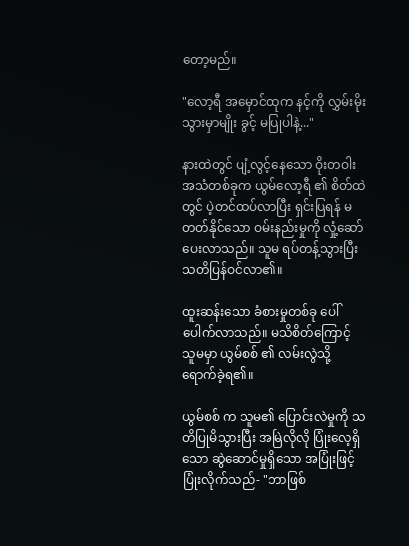တော့မည်။

"လော့ရီ အမှောင်ထုက နင့်ကို လွှမ်းမိုးသွားမှာမျိုး ခွင့် မပြုပါနဲ့..."

နားထဲတွင် ပျံ့လွင့်နေသော ဝိုးတဝါး အသံတစ်ခုက ယွမ်လော့ရီ ၏ စိတ်ထဲတွင် ပဲ့တင်ထပ်လာပြီး ရှင်းပြရန် မတတ်နိုင်သော ဝမ်းနည်းမှုကို လှုံ့ဆော်ပေးလာသည်။ သူမ ရပ်တန့်သွားပြီး သတိပြန်ဝင်လာ၏။

ထူးဆန်းသော ခံစားမှုတစ်ခု ပေါ်ပေါက်လာသည်။ မသိစိတ်ကြောင့် သူမမှာ ယွမ်စစ် ၏ လမ်းလွဲသို့ ရောက်ခဲ့ရ၏။

ယွမ်စစ် က သူမ၏ ပြောင်းလဲမှုကို သတိပြုမိသွားပြီး အမြဲလိုလို ပြုံးလေ့ရှိသော ဆွဲဆောင်မှုရှိသော အပြုံးဖြင့် ပြုံးလိုက်သည်- "ဘာဖြစ်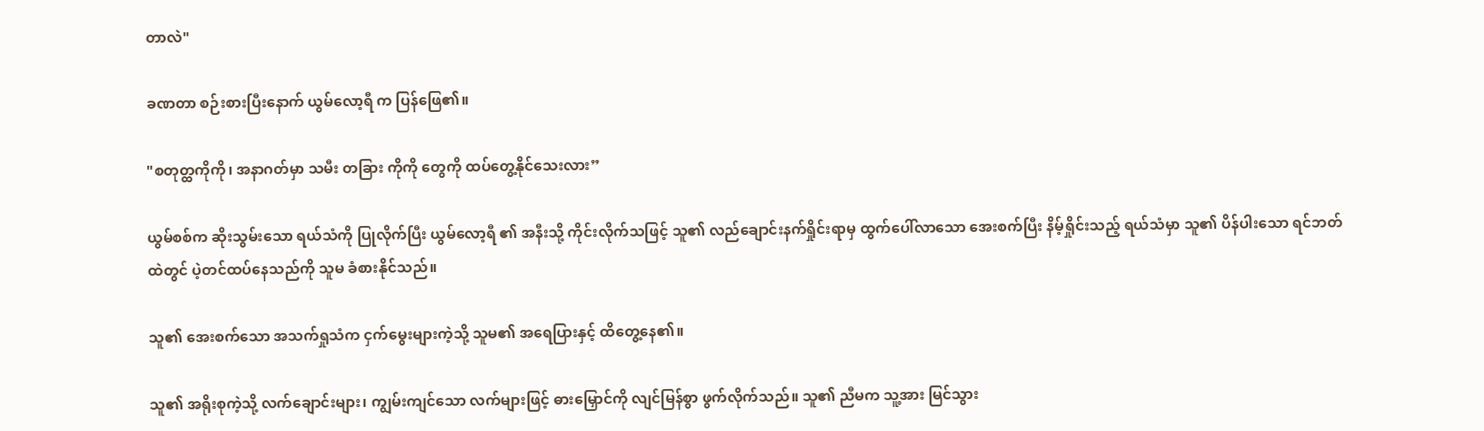တာလဲ"

ခဏတာ စဉ်းစားပြီးနောက် ယွမ်လော့ရီ က ပြန်ဖြေ၏။

"စတုတ္ထကိုကို၊ အနာဂတ်မှာ သမီး တခြား ကိုကို တွေကို ထပ်တွေ့နိုင်သေးလား”

ယွမ်စစ်က ဆိုးသွမ်းသော ရယ်သံကို ပြုလိုက်ပြီး ယွမ်လော့ရီ ၏ အနီးသို့ ကိုင်းလိုက်သဖြင့် သူ၏ လည်ချောင်းနက်ရှိုင်းရာမှ ထွက်ပေါ်လာသော အေးစက်ပြီး နိမ့်ရှိုင်းသည့် ရယ်သံမှာ သူ၏ ပိန်ပါးသော ရင်ဘတ်ထဲတွင် ပဲ့တင်ထပ်နေသည်ကို သူမ ခံစားနိုင်သည်။

သူ၏ အေးစက်သော အသက်ရှုသံက ငှက်မွေးများကဲ့သို့ သူမ၏ အရေပြားနှင့် ထိတွေ့နေ၏။

သူ၏ အရိုးစုကဲ့သို့ လက်ချောင်းများ၊ ကျွမ်းကျင်သော လက်များဖြင့် ဓားမြှောင်ကို လျင်မြန်စွာ ဖွက်လိုက်သည်။ သူ၏ ညီမက သူ့အား မြင်သွား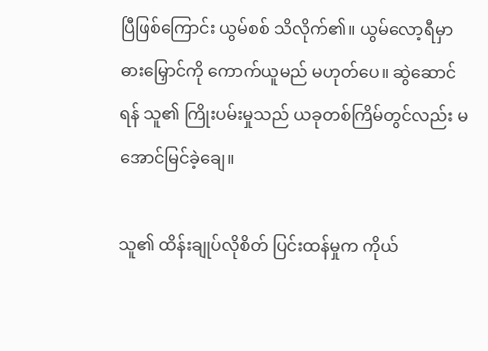ပြီဖြစ်ကြောင်း ယွမ်စစ် သိလိုက်၏။ ယွမ်လော့ရီမှာ ဓားမြှောင်ကို ကောက်ယူမည် မဟုတ်ပေ။ ဆွဲဆောင်ရန် သူ၏ ကြိုးပမ်းမှုသည် ယခုတစ်ကြိမ်တွင်လည်း မအောင်မြင်ခဲ့ချေ။

သူ၏ ထိန်းချုပ်လိုစိတ် ပြင်းထန်မှုက ကိုယ်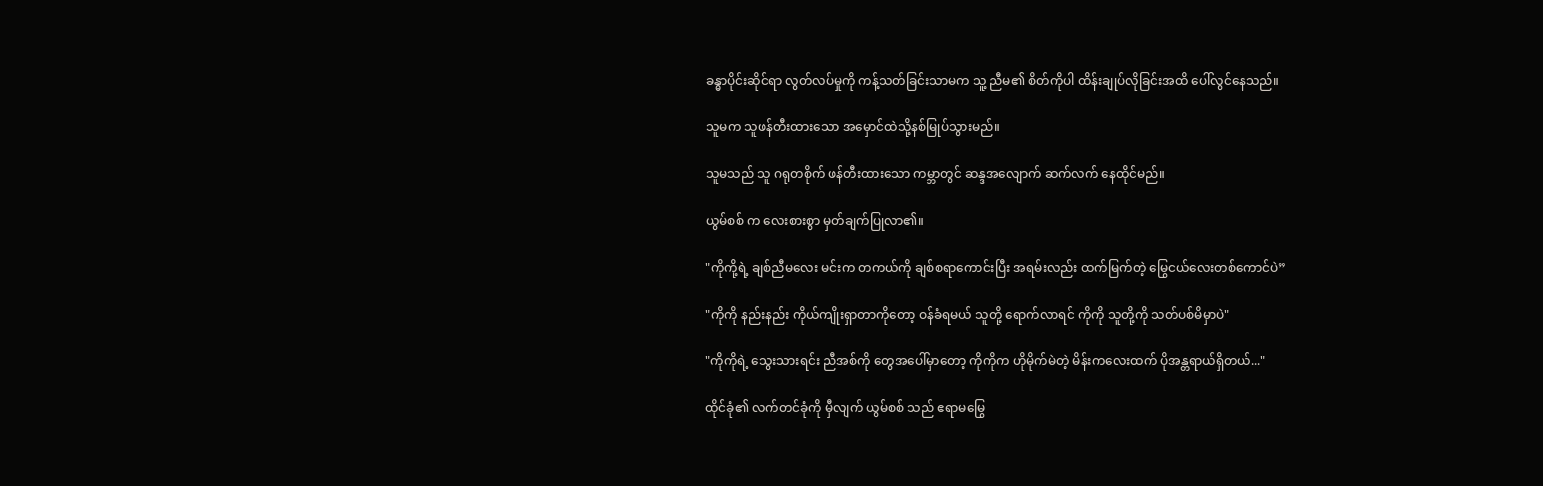ခန္ဓာပိုင်းဆိုင်ရာ လွတ်လပ်မှုကို ကန့်သတ်ခြင်းသာမက သူ့ ညီမ၏ စိတ်ကိုပါ ထိန်းချုပ်လိုခြင်းအထိ ပေါ်လွင်နေသည်။

သူမက သူဖန်တီးထားသော အမှောင်ထဲသို့နစ်မြုပ်သွားမည်။

သူမသည် သူ ဂရုတစိုက် ဖန်တီးထားသော ကမ္ဘာတွင် ဆန္ဒအလျောက် ဆက်လက် နေထိုင်မည်။

ယွမ်စစ် က လေးစားစွာ မှတ်ချက်ပြုလာ၏။

"ကိုကို့ရဲ့ ချစ်ညီမလေး မင်းက တကယ်ကို ချစ်စရာကောင်းပြီး အရမ်းလည်း ထက်မြက်တဲ့ မြွေငယ်လေးတစ်ကောင်ပဲ”

"ကိုကို နည်းနည်း ကိုယ်ကျိုးရှာတာကိုတော့ ဝန်ခံရမယ် သူတို့ ရောက်လာရင် ကိုကို သူတို့ကို သတ်ပစ်မိမှာပဲ"

"ကိုကိုရဲ့ သွေးသားရင်း ညီအစ်ကို တွေအပေါ်မှာတော့ ကိုကိုက ဟိုမိုက်မဲတဲ့ မိန်းကလေးထက် ပိုအန္တရာယ်ရှိတယ်..."

ထိုင်ခုံ၏ လက်တင်ခုံကို မှီလျက် ယွမ်စစ် သည် ဧရာမမြွေ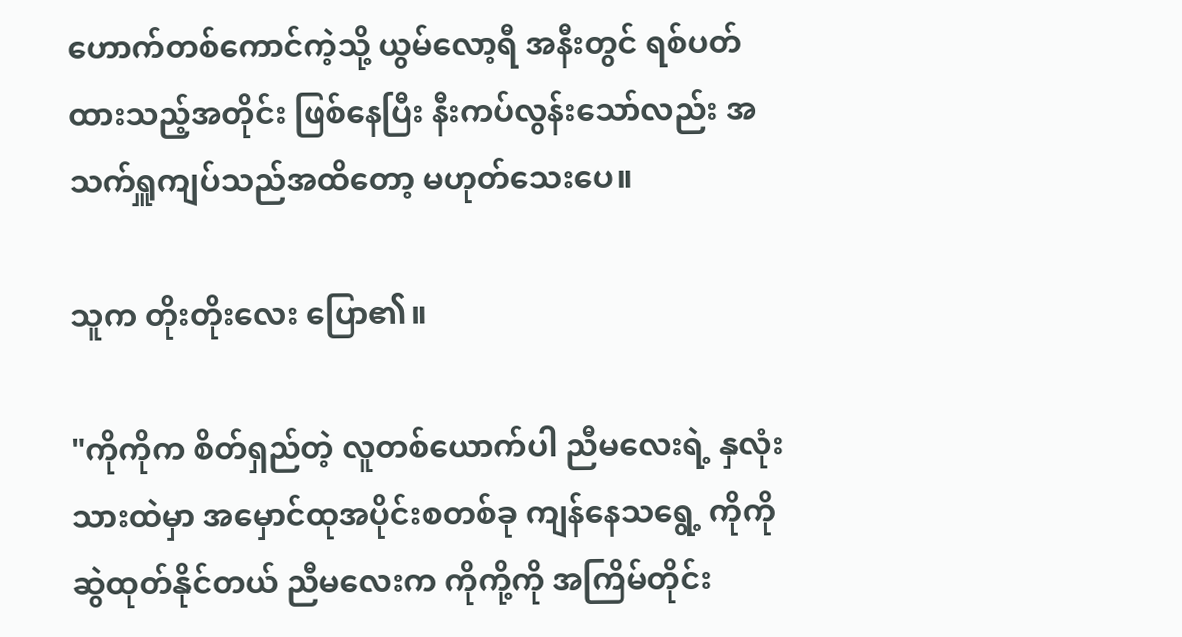ဟောက်တစ်ကောင်ကဲ့သို့ ယွမ်လော့ရီ အနီးတွင် ရစ်ပတ်ထားသည့်အတိုင်း ဖြစ်နေပြီး နီးကပ်လွန်းသော်လည်း အသက်ရှူကျပ်သည်အထိတော့ မဟုတ်သေးပေ။

သူက တိုးတိုးလေး ပြော၏။

"ကိုကိုက စိတ်ရှည်တဲ့ လူတစ်ယောက်ပါ ညီမလေးရဲ့ နှလုံးသားထဲမှာ အမှောင်ထုအပိုင်းစတစ်ခု ကျန်နေသရွေ့ ကိုကို ဆွဲထုတ်နိုင်တယ် ညီမလေးက ကိုကို့ကို အကြိမ်တိုင်း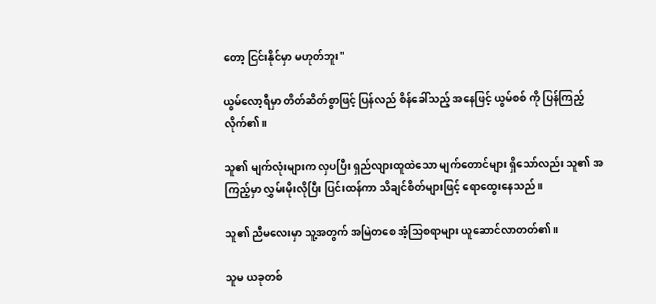တော့ ငြင်းနိုင်မှာ မဟုတ်ဘူး"

ယွမ်လော့ရီမှာ တိတ်ဆိတ်စွာဖြင့် ပြန်လည် စိန်ခေါ်သည့် အနေဖြင့် ယွမ်စစ် ကို ပြန်ကြည့်လိုက်၏။

သူ၏ မျက်လုံးများက လှပပြီး ရှည်လျားထူထဲသော မျက်တောင်များ ရှိသော်လည်း သူ၏ အကြည့်မှာ လွှမ်းမိုးလိုပြီး ပြင်းထန်ကာ သိချင်စိတ်များဖြင့် ရောထွေးနေသည်။

သူ၏ ညီမလေးမှာ သူ့အတွက် အမြဲတစေ အံ့သြစရာများ ယူဆောင်လာတတ်၏။

သူမ ယခုတစ်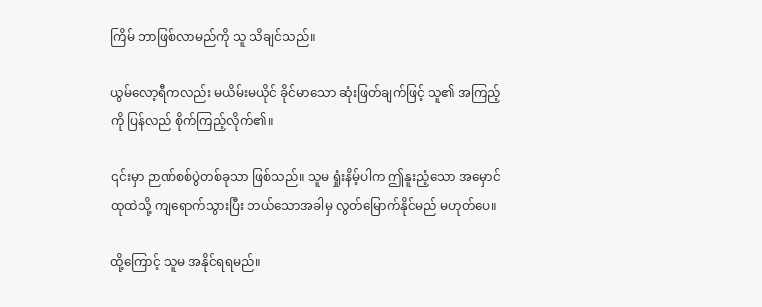ကြိမ် ဘာဖြစ်လာမည်ကို သူ သိချင်သည်။

ယွမ်လော့ရီကလည်း မယိမ်းမယိုင် ခိုင်မာသော ဆုံးဖြတ်ချက်ဖြင့် သူ၏ အကြည့်ကို ပြန်လည် စိုက်ကြည့်လိုက်၏။

၎င်းမှာ ဉာဏ်စစ်ပွဲတစ်ခုသာ ဖြစ်သည်။ သူမ ရှုံးနိမ့်ပါက ဤနူးညံ့သော အမှောင်ထုထဲသို့ ကျရောက်သွားပြီး ဘယ်သောအခါမှ လွတ်မြောက်နိုင်မည် မဟုတ်ပေ။

ထို့ကြောင့် သူမ အနိုင်ရရမည်။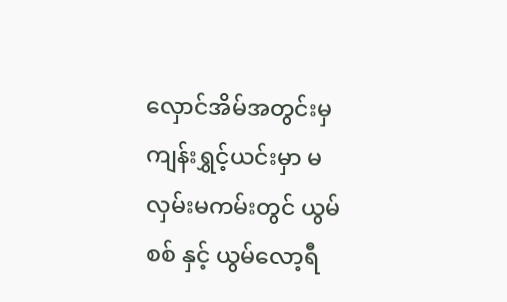လှောင်အိမ်အတွင်းမှ ကျန်းရွှင့်ယင်းမှာ မလှမ်းမကမ်းတွင် ယွမ်စစ် နှင့် ယွမ်လော့ရီ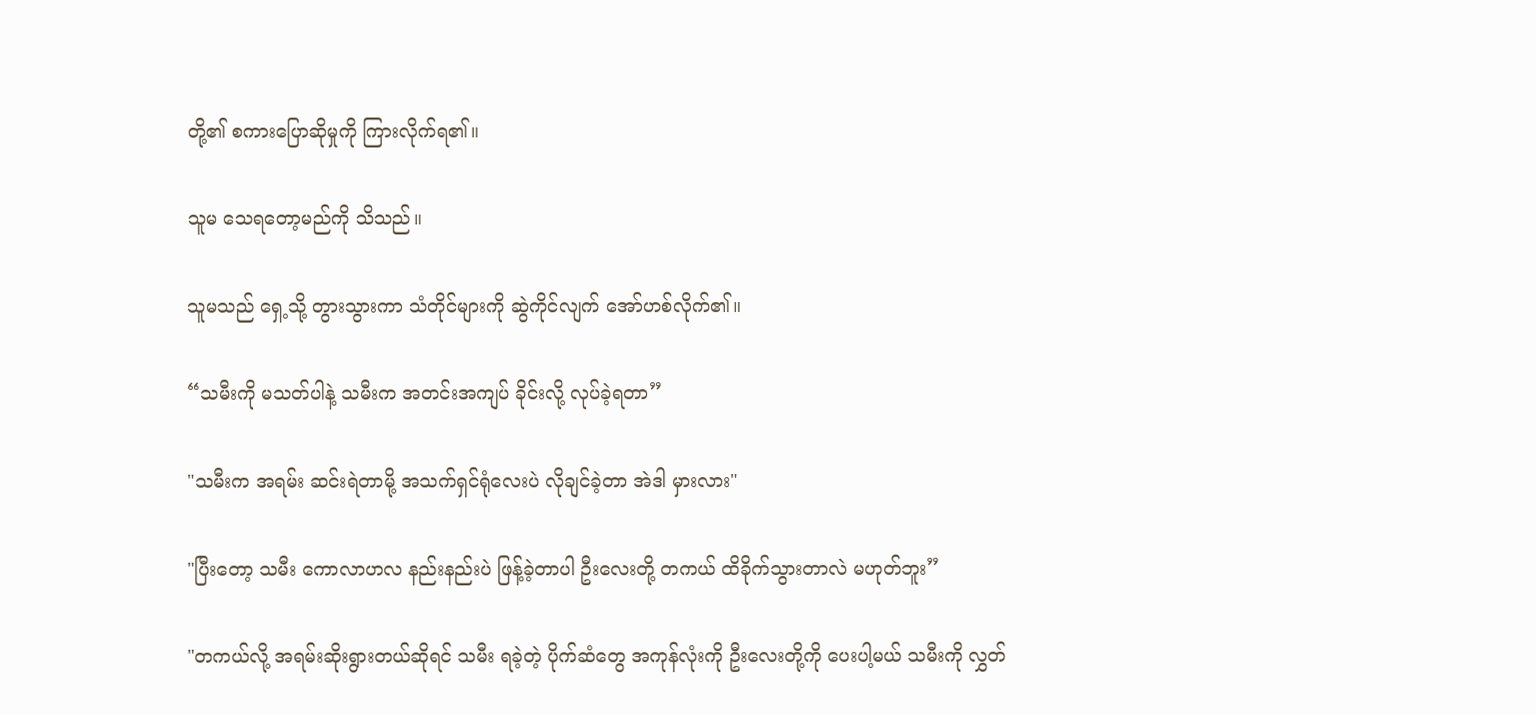တို့၏ စကားပြောဆိုမှုကို ကြားလိုက်ရ၏။

သူမ သေရတော့မည်ကို သိသည်။

သူမသည် ရှေ့သို့ တွားသွားကာ သံတိုင်များကို ဆွဲကိုင်လျက် အော်ဟစ်လိုက်၏။

“သမီးကို မသတ်ပါနဲ့ သမီးက အတင်းအကျပ် ခိုင်းလို့ လုပ်ခဲ့ရတာ”

"သမီးက အရမ်း ဆင်းရဲတာမို့ အသက်ရှင်ရုံလေးပဲ လိုချင်ခဲ့တာ အဲဒါ မှားလား"

"ပြီးတော့ သမီး ကောလာဟလ နည်းနည်းပဲ ဖြန့်ခဲ့တာပါ ဦးလေးတို့ တကယ် ထိခိုက်သွားတာလဲ မဟုတ်ဘူး”

"တကယ်လို့ အရမ်းဆိုးရွားတယ်ဆိုရင် သမီး ရခဲ့တဲ့ ပိုက်ဆံတွေ အကုန်လုံးကို ဦးလေးတို့ကို ပေးပါ့မယ် သမီးကို လွှတ်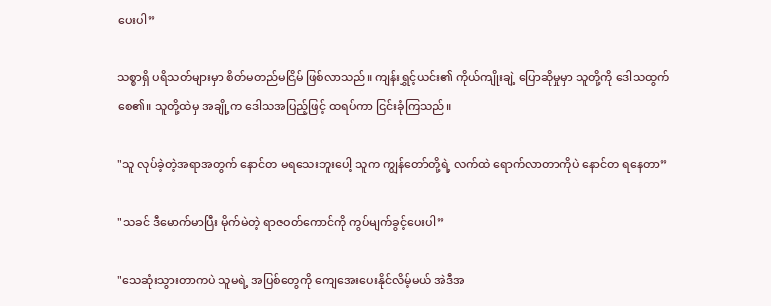ပေးပါ”

သစ္စာရှိ ပရိသတ်များမှာ စိတ်မတည်မငြိမ် ဖြစ်လာသည်။ ကျန်းရွှင့်ယင်း၏ ကိုယ်ကျိုးချဲ့ ပြောဆိုမှုမှာ သူတို့ကို ဒေါသထွက်စေ၏။ သူတို့ထဲမှ အချို့က ဒေါသအပြည့်ဖြင့် ထရပ်ကာ ငြင်းခုံကြသည်။

"သူ လုပ်ခဲ့တဲ့အရာအတွက် နောင်တ မရသေးဘူးပေါ့ သူက ကျွန်တော်တို့ရဲ့ လက်ထဲ ရောက်လာတာကိုပဲ နောင်တ ရနေတာ”

"သခင် ဒီမောက်မာပြီး မိုက်မဲတဲ့ ရာဇဝတ်ကောင်ကို ကွပ်မျက်ခွင့်ပေးပါ”

"သေဆုံးသွားတာကပဲ သူမရဲ့ အပြစ်တွေကို ကျေအေး‌ပေးနိုင်လိမ့်မယ် အဲဒီအ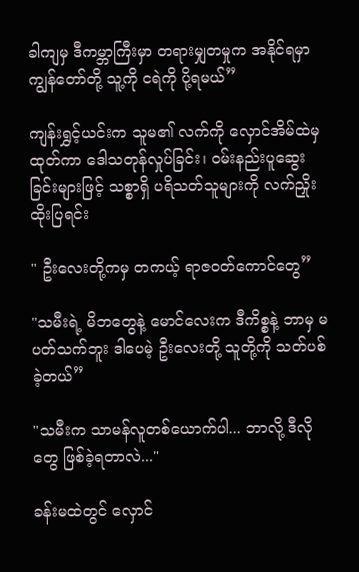ခါကျမှ ဒီကမ္ဘာကြီးမှာ တရားမျှတမှုက အနိုင်ရမှာ ကျွန်တော်တို့ သူ့ကို ငရဲကို ပို့ရမယ်”

ကျန်းရွှင့်ယင်းက သူမ၏ လက်ကို လှောင်အိမ်ထဲမှ ထုတ်ကာ ဒေါသတုန်လှုပ်ခြင်း၊ ဝမ်းနည်းပူဆွေးခြင်းများဖြင့် သစ္စာရှိ ပရိသတ်သူများကို လက်ညှိုးထိုးပြရင်း

" ဦးလေးတို့ကမှ တကယ့် ရာဇဝတ်ကောင်တွေ”

"သမီးရဲ့ မိဘတွေနဲ့ မောင်လေးက ဒီကိစ္စနဲ့ ဘာမှ မပတ်သက်ဘူး ဒါပေမဲ့ ဦးလေးတို့ သူတို့ကို သတ်ပစ်ခဲ့တယ်”

"သမီးက သာမန်လူတစ်ယောက်ပါ... ဘာလို့ ဒီလိုတွေ ဖြစ်ခဲ့ရတာလဲ..."

ခန်းမထဲတွင် လှောင်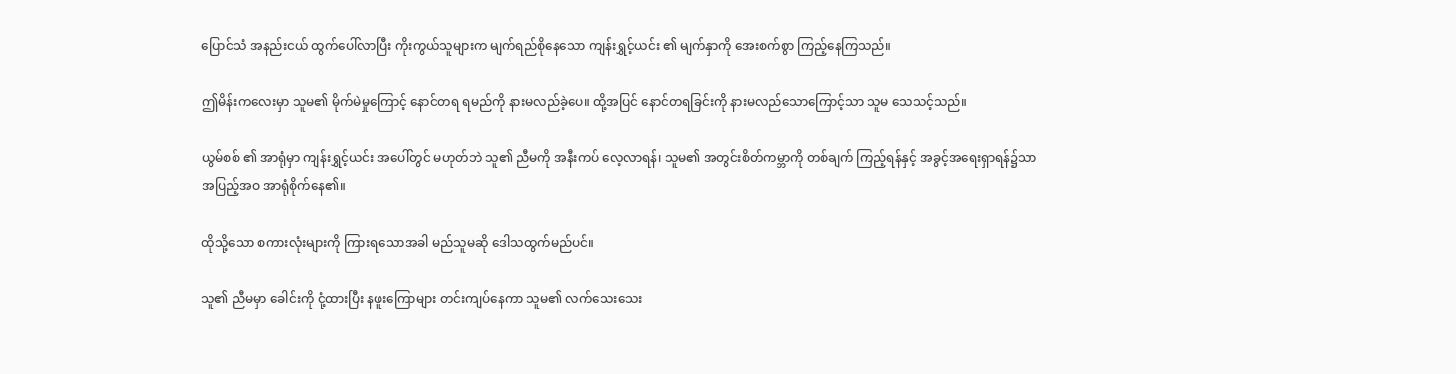ပြောင်သံ အနည်းငယ် ထွက်ပေါ်လာပြီး ကိုးကွယ်သူများက မျက်ရည်စိုနေသော ကျန်းရွှင့်ယင်း ၏ မျက်နှာကို အေးစက်စွာ ကြည့်နေကြသည်။

ဤမိန်းကလေးမှာ သူမ၏ မိုက်မဲမှုကြောင့် နောင်တရ ရမည်ကို နားမလည်ခဲ့ပေ။ ထို့အပြင် နောင်တရခြင်းကို နားမလည်သောကြောင့်သာ သူမ သေသင့်သည်။

ယွမ်စစ် ၏ အာရုံမှာ ကျန်းရွှင့်ယင်း အပေါ်တွင် မဟုတ်ဘဲ သူ၏ ညီမကို အနီးကပ် လေ့လာရန်၊ သူမ၏ အတွင်းစိတ်ကမ္ဘာကို တစ်ချက် ကြည့်ရန်နှင့် အခွင့်အရေးရှာရန်၌သာ အပြည့်အဝ အာရုံစိုက်နေ၏။

ထိုသို့သော စကားလုံးများကို ကြားရသောအခါ မည်သူမဆို ဒေါသထွက်မည်ပင်။

သူ၏ ညီမမှာ ခေါင်းကို ငုံ့ထားပြီး နဖူးကြောများ တင်းကျပ်နေကာ သူမ၏ လက်သေးသေး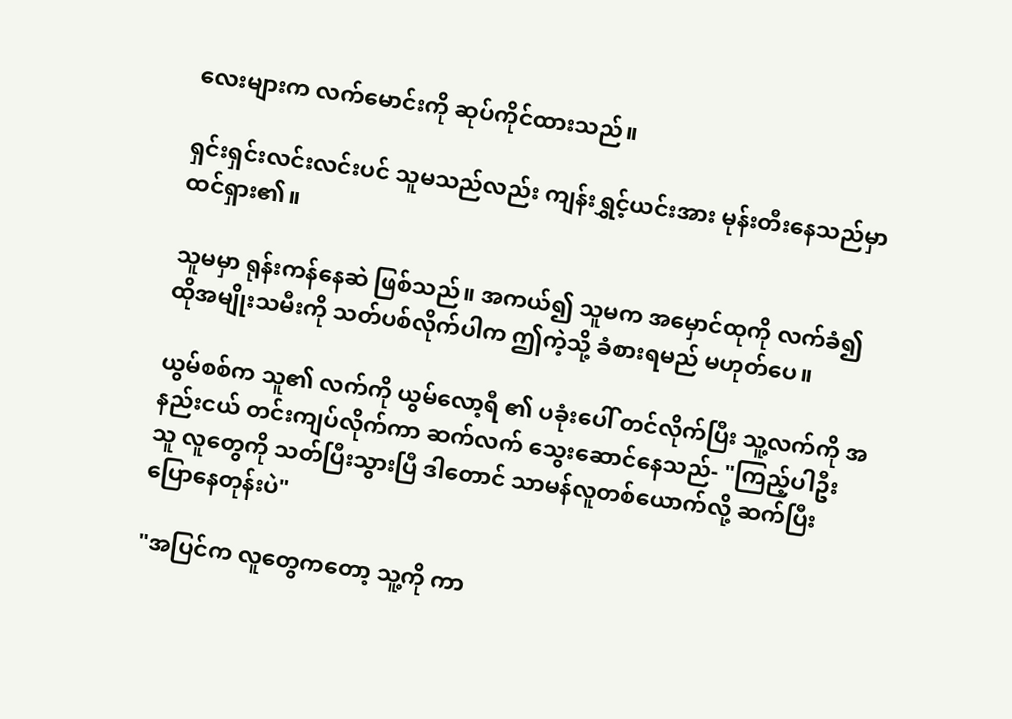လေးများက လက်မောင်းကို ဆုပ်ကိုင်ထားသည်။

ရှင်းရှင်းလင်းလင်းပင် သူမသည်လည်း ကျန်းရွှင့်ယင်းအား မုန်းတီးနေသည်မှာ ထင်ရှား၏။

သူမမှာ ရုန်းကန်နေဆဲ ဖြစ်သည်။ အကယ်၍ သူမက အမှောင်ထုကို လက်ခံ၍ ထိုအမျိုးသမီးကို သတ်ပစ်လိုက်ပါက ဤကဲ့သို့ ခံစားရမည် မဟုတ်ပေ။

ယွမ်စစ်က သူ၏ လက်ကို ယွမ်လော့ရီ ၏ ပခုံးပေါ် တင်လိုက်ပြီး သူ့လက်ကို အနည်းငယ် တင်းကျပ်လိုက်ကာ ဆက်လက် သွေးဆောင်နေသည်- "ကြည့်ပါဦး သူ လူတွေကို သတ်ပြီးသွားပြီ ဒါတောင် သာမန်လူတစ်ယောက်လို့ ဆက်ပြီး ပြောနေတုန်းပဲ"

"အပြင်က လူတွေကတော့ သူ့ကို ကာ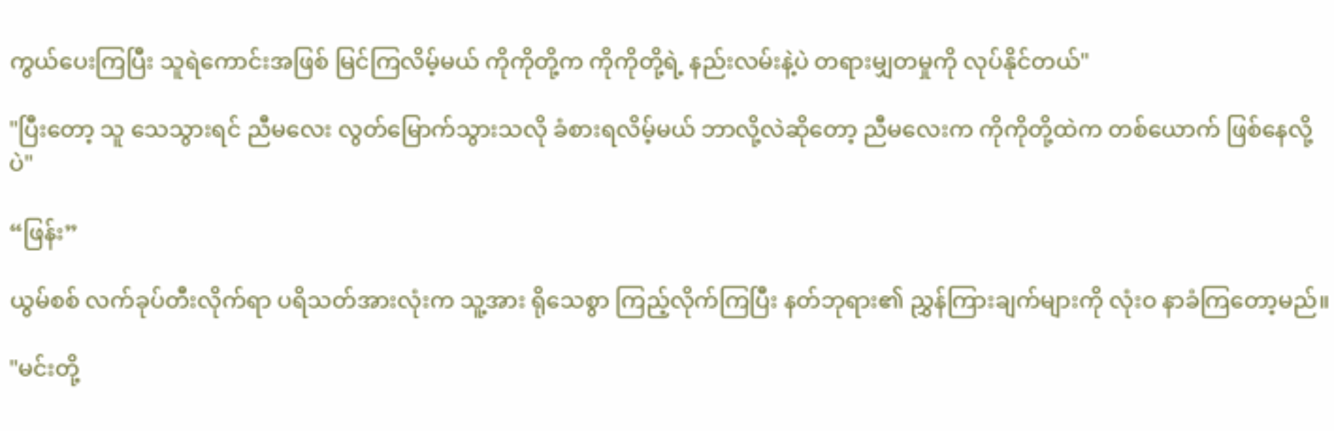ကွယ်ပေးကြပြီး သူရဲကောင်းအဖြစ် မြင်ကြလိမ့်မယ် ကိုကိုတို့က ကိုကိုတို့ရဲ့ နည်းလမ်းနဲ့ပဲ တရားမျှတမှုကို လုပ်နိုင်တယ်"

"ပြီးတော့ သူ သေသွားရင် ညီမလေး လွတ်မြောက်သွားသလို ခံစားရလိမ့်မယ် ဘာလို့လဲဆိုတော့ ညီမလေးက ကိုကိုတို့ထဲက တစ်ယောက် ဖြစ်နေလို့ပဲ"

“ဖြန်း”

ယွမ်စစ် လက်ခုပ်တီးလိုက်ရာ ပရိသတ်အားလုံးက သူ့အား ရိုသေစွာ ကြည့်လိုက်ကြပြီး နတ်ဘုရား၏ ညွှန်ကြားချက်များကို လုံးဝ နာခံကြတော့မည်။

"မင်းတို့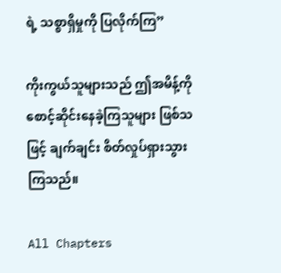ရဲ့ သစ္စာရှိမှုကို ပြလိုက်ကြ”

ကိုးကွယ်သူများသည် ဤအမိန့်ကို စောင့်ဆိုင်းနေခဲ့ကြသူများ ဖြစ်သဖြင့် ချက်ချင်း စိတ်လှုပ်ရှားသွားကြသည်။

All Chapters